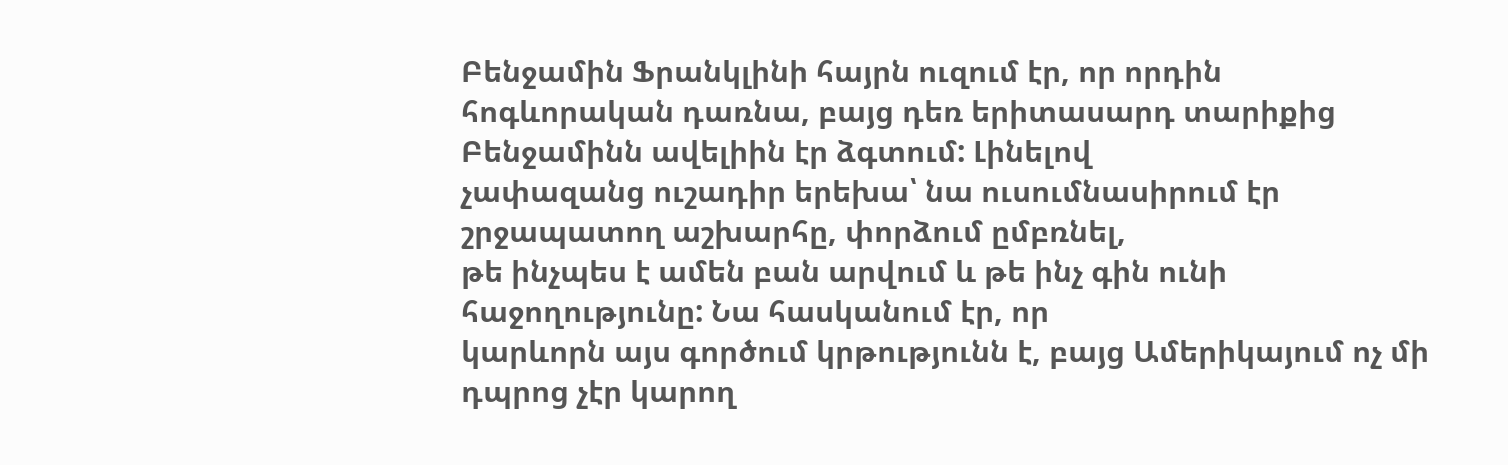Բենջամին Ֆրանկլինի հայրն ուզում էր, որ որդին
հոգևորական դառնա, բայց դեռ երիտասարդ տարիքից Բենջամինն ավելիին էր ձգտում: Լինելով
չափազանց ուշադիր երեխա՝ նա ուսումնասիրում էր շրջապատող աշխարհը, փորձում ըմբռնել,
թե ինչպես է ամեն բան արվում և թե ինչ գին ունի հաջողությունը: Նա հասկանում էր, որ
կարևորն այս գործում կրթությունն է, բայց Ամերիկայում ոչ մի դպրոց չէր կարող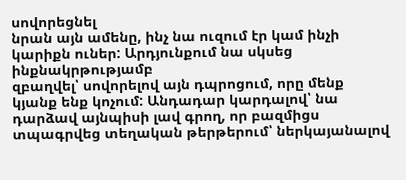սովորեցնել
նրան այն ամենը, ինչ նա ուզում էր կամ ինչի կարիքն ուներ: Արդյունքում նա սկսեց ինքնակրթությամբ
զբաղվել՝ սովորելով այն դպրոցում, որը մենք կյանք ենք կոչում: Անդադար կարդալով՝ նա
դարձավ այնպիսի լավ գրող, որ բազմիցս տպագրվեց տեղական թերթերում՝ ներկայանալով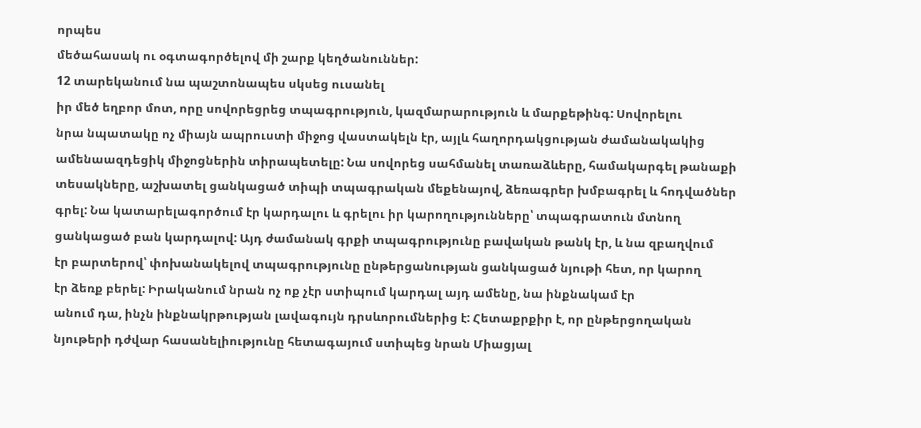որպես
մեծահասակ ու օգտագործելով մի շարք կեղծանուններ:
12 տարեկանում նա պաշտոնապես սկսեց ուսանել
իր մեծ եղբոր մոտ, որը սովորեցրեց տպագրություն, կազմարարություն և մարքեթինգ: Սովորելու
նրա նպատակը ոչ միայն ապրուստի միջոց վաստակելն էր, այլև հաղորդակցության ժամանակակից
ամենաազդեցիկ միջոցներին տիրապետելը: Նա սովորեց սահմանել տառաձևերը, համակարգել թանաքի
տեսակները, աշխատել ցանկացած տիպի տպագրական մեքենայով, ձեռագրեր խմբագրել և հոդվածներ
գրել: Նա կատարելագործում էր կարդալու և գրելու իր կարողությունները՝ տպագրատուն մտնող
ցանկացած բան կարդալով: Այդ ժամանակ գրքի տպագրությունը բավական թանկ էր, և նա զբաղվում
էր բարտերով՝ փոխանակելով տպագրությունը ընթերցանության ցանկացած նյութի հետ, որ կարող
էր ձեռք բերել: Իրականում նրան ոչ ոք չէր ստիպում կարդալ այդ ամենը, նա ինքնակամ էր
անում դա, ինչն ինքնակրթության լավագույն դրսևորումներից է: Հետաքրքիր է, որ ընթերցողական
նյութերի դժվար հասանելիությունը հետագայում ստիպեց նրան Միացյալ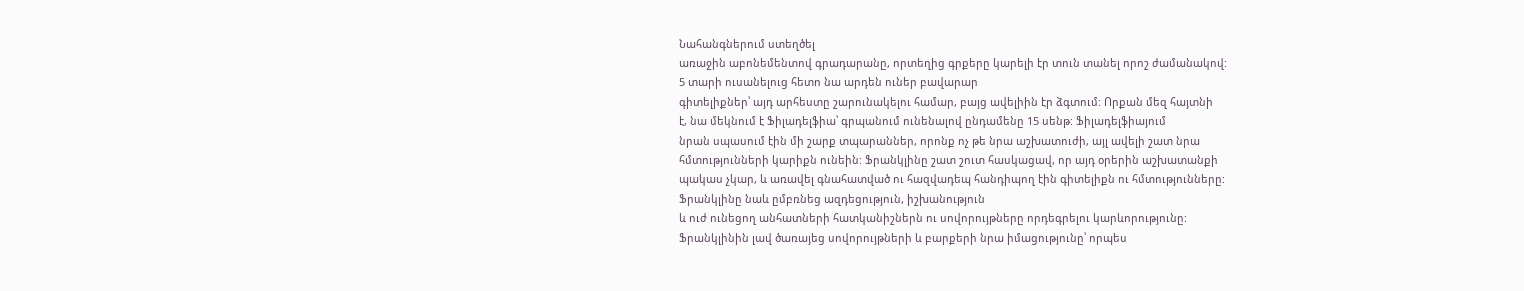Նահանգներում ստեղծել
առաջին աբոնեմենտով գրադարանը, որտեղից գրքերը կարելի էր տուն տանել որոշ ժամանակով:
5 տարի ուսանելուց հետո նա արդեն ուներ բավարար
գիտելիքներ՝ այդ արհեստը շարունակելու համար, բայց ավելիին էր ձգտում: Որքան մեզ հայտնի
է, նա մեկնում է Ֆիլադելֆիա՝ գրպանում ունենալով ընդամենը 15 սենթ: Ֆիլադելֆիայում
նրան սպասում էին մի շարք տպարաններ, որոնք ոչ թե նրա աշխատուժի, այլ ավելի շատ նրա
հմտությունների կարիքն ունեին: Ֆրանկլինը շատ շուտ հասկացավ, որ այդ օրերին աշխատանքի
պակաս չկար, և առավել գնահատված ու հազվադեպ հանդիպող էին գիտելիքն ու հմտությունները:
Ֆրանկլինը նաև ըմբռնեց ազդեցություն, իշխանություն
և ուժ ունեցող անհատների հատկանիշներն ու սովորույթները որդեգրելու կարևորությունը:
Ֆրանկլինին լավ ծառայեց սովորույթների և բարքերի նրա իմացությունը՝ որպես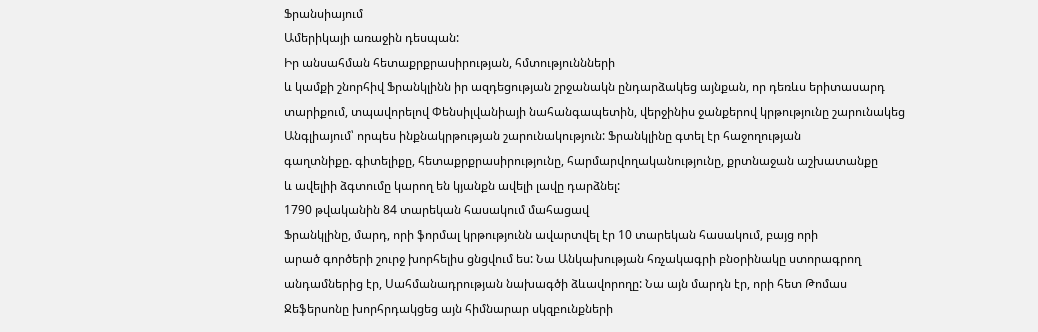Ֆրանսիայում
Ամերիկայի առաջին դեսպան:
Իր անսահման հետաքրքրասիրության, հմտություննների
և կամքի շնորհիվ Ֆրանկլինն իր ազդեցության շրջանակն ընդարձակեց այնքան, որ դեռևս երիտասարդ
տարիքում, տպավորելով Փենսիլվանիայի նահանգապետին, վերջինիս ջանքերով կրթությունը շարունակեց
Անգլիայում՝ որպես ինքնակրթության շարունակություն: Ֆրանկլինը գտել էր հաջողության
գաղտնիքը. գիտելիքը, հետաքրքրասիրությունը, հարմարվողականությունը, քրտնաջան աշխատանքը
և ավելիի ձգտումը կարող են կյանքն ավելի լավը դարձնել:
1790 թվականին 84 տարեկան հասակում մահացավ
Ֆրանկլինը, մարդ, որի ֆորմալ կրթությունն ավարտվել էր 10 տարեկան հասակում, բայց որի
արած գործերի շուրջ խորհելիս ցնցվում ես: Նա Անկախության հռչակագրի բնօրինակը ստորագրող
անդամներից էր, Սահմանադրության նախագծի ձևավորողը: Նա այն մարդն էր, որի հետ Թոմաս
Ջեֆերսոնը խորհրդակցեց այն հիմնարար սկզբունքների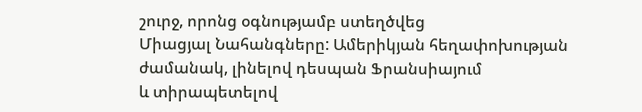շուրջ, որոնց օգնությամբ ստեղծվեց
Միացյալ Նահանգները: Ամերիկյան հեղափոխության ժամանակ, լինելով դեսպան Ֆրանսիայում
և տիրապետելով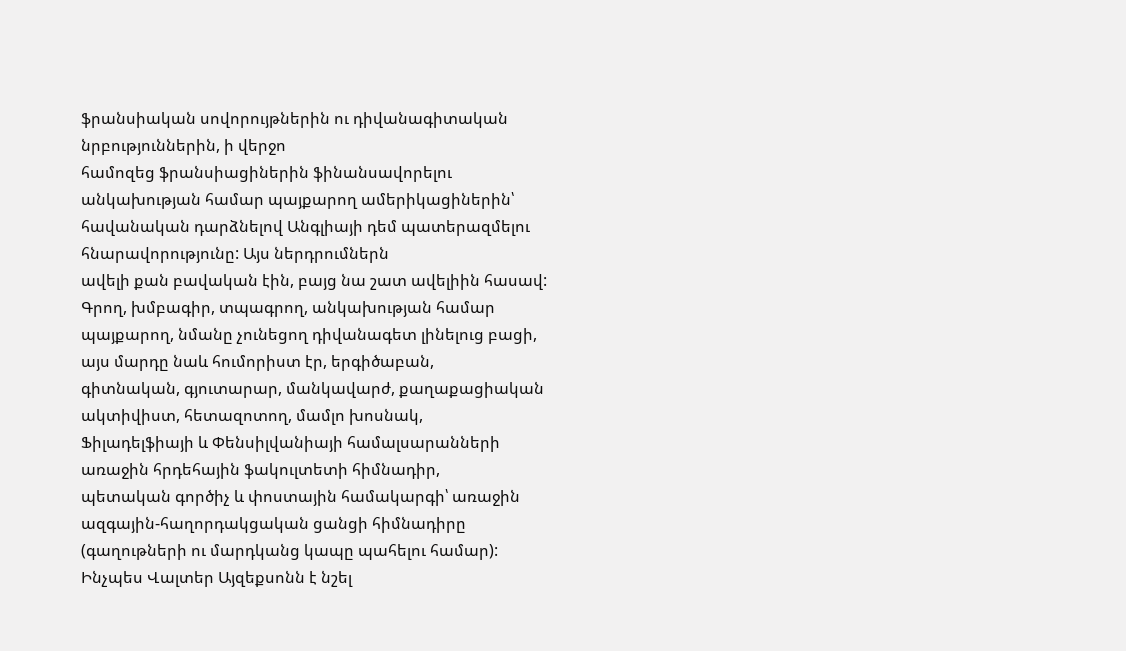ֆրանսիական սովորույթներին ու դիվանագիտական նրբություններին, ի վերջո
համոզեց ֆրանսիացիներին ֆինանսավորելու անկախության համար պայքարող ամերիկացիներին՝
հավանական դարձնելով Անգլիայի դեմ պատերազմելու հնարավորությունը: Այս ներդրումներն
ավելի քան բավական էին, բայց նա շատ ավելիին հասավ:
Գրող, խմբագիր, տպագրող, անկախության համար
պայքարող, նմանը չունեցող դիվանագետ լինելուց բացի, այս մարդը նաև հումորիստ էր, երգիծաբան,
գիտնական, գյուտարար, մանկավարժ, քաղաքացիական ակտիվիստ, հետազոտող, մամլո խոսնակ,
Ֆիլադելֆիայի և Փենսիլվանիայի համալսարանների առաջին հրդեհային ֆակուլտետի հիմնադիր,
պետական գործիչ և փոստային համակարգի՝ առաջին ազգային-հաղորդակցական ցանցի հիմնադիրը
(գաղութների ու մարդկանց կապը պահելու համար):
Ինչպես Վալտեր Այզեքսոնն է նշել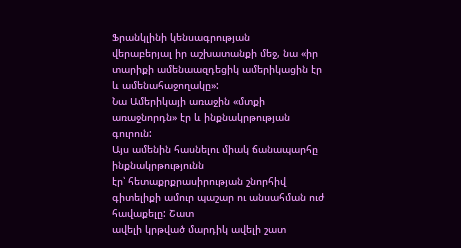Ֆրանկլինի կենսագրության
վերաբերյալ իր աշխատանքի մեջ, նա «իր տարիքի ամենաազդեցիկ ամերիկացին էր և ամենահաջողակը»:
Նա Ամերիկայի առաջին «մտքի առաջնորդն» էր և ինքնակրթության գուրուն:
Այս ամենին հասնելու միակ ճանապարհը ինքնակրթությունն
էր՝ հետաքրքրասիրության շնորհիվ գիտելիքի ամուր պաշար ու անսահման ուժ հավաքելը: Շատ
ավելի կրթված մարդիկ ավելի շատ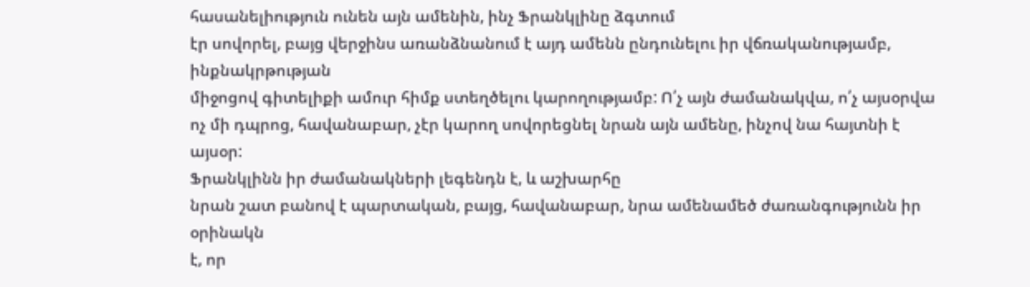հասանելիություն ունեն այն ամենին, ինչ Ֆրանկլինը ձգտում
էր սովորել, բայց վերջինս առանձնանում է այդ ամենն ընդունելու իր վճռականությամբ, ինքնակրթության
միջոցով գիտելիքի ամուր հիմք ստեղծելու կարողությամբ: Ո՛չ այն ժամանակվա, ո՛չ այսօրվա
ոչ մի դպրոց, հավանաբար, չէր կարող սովորեցնել նրան այն ամենը, ինչով նա հայտնի է այսօր:
Ֆրանկլինն իր ժամանակների լեգենդն է, և աշխարհը
նրան շատ բանով է պարտական, բայց, հավանաբար, նրա ամենամեծ ժառանգությունն իր օրինակն
է, որ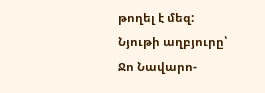թողել է մեզ:
Նյութի աղբյուրը՝ Ջո Նավարո-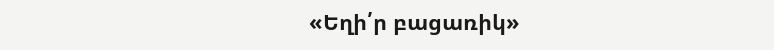«Եղի՛ր բացառիկ»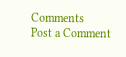Comments
Post a Comment